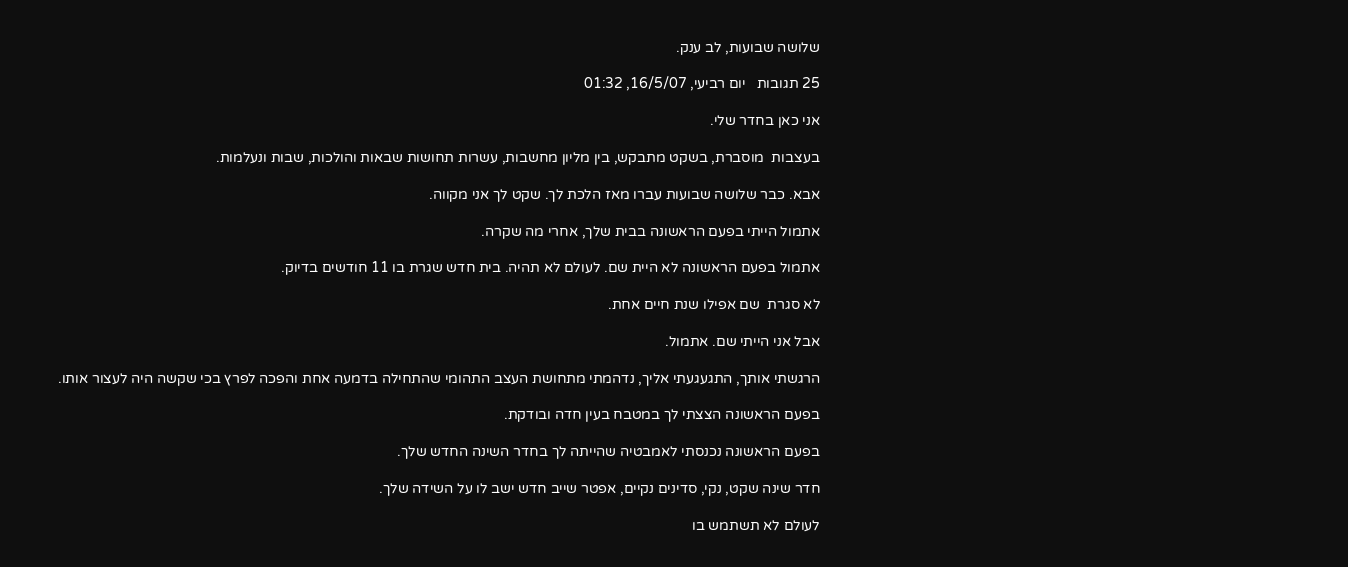שלושה שבועות, לב ענק.

25 תגובות   יום רביעי, 16/5/07, 01:32

אני כאן בחדר שלי.

בעצבות  מוסברת, בשקט מתבקש, בין מליון מחשבות, עשרות תחושות שבאות והולכות, שבות ונעלמות.

אבא. כבר שלושה שבועות עברו מאז הלכת לך. שקט לך אני מקווה.

אתמול הייתי בפעם הראשונה בבית שלך, אחרי מה שקרה.

אתמול בפעם הראשונה לא היית שם. לעולם לא תהיה. בית חדש שגרת בו 11 חודשים בדיוק.

לא סגרת  שם אפילו שנת חיים אחת.

אבל אני הייתי שם. אתמול.

הרגשתי אותך, התגעגעתי אליך, נדהמתי מתחושת העצב התהומי שהתחילה בדמעה אחת והפכה לפרץ בכי שקשה היה לעצור אותו.

בפעם הראשונה הצצתי לך במטבח בעין חדה ובודקת.

בפעם הראשונה נכנסתי לאמבטיה שהייתה לך בחדר השינה החדש שלך.

חדר שינה שקט, נקי, סדינים נקיים, אפטר שייב חדש ישב לו על השידה שלך.

לעולם לא תשתמש בו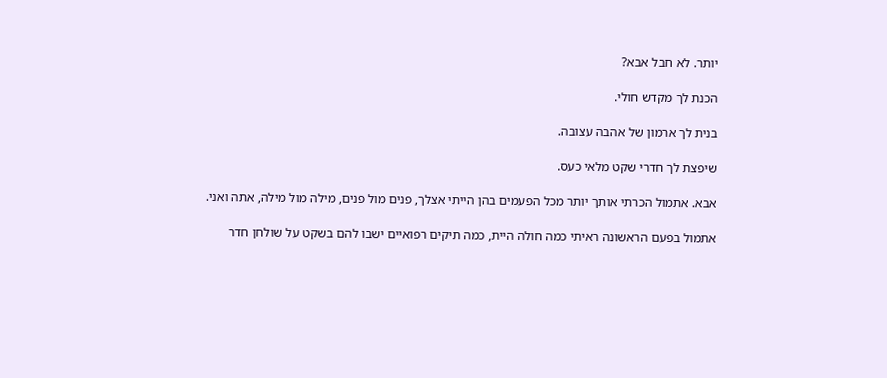יותר. לא חבל אבא?

הכנת לך מקדש חולי.

בנית לך ארמון של אהבה עצובה.

שיפצת לך חדרי שקט מלאי כעס.

אבא. אתמול הכרתי אותך יותר מכל הפעמים בהן הייתי אצלך, פנים מול פנים, מילה מול מילה, אתה ואני.

אתמול בפעם הראשונה ראיתי כמה חולה היית, כמה תיקים רפואיים ישבו להם בשקט על שולחן חדר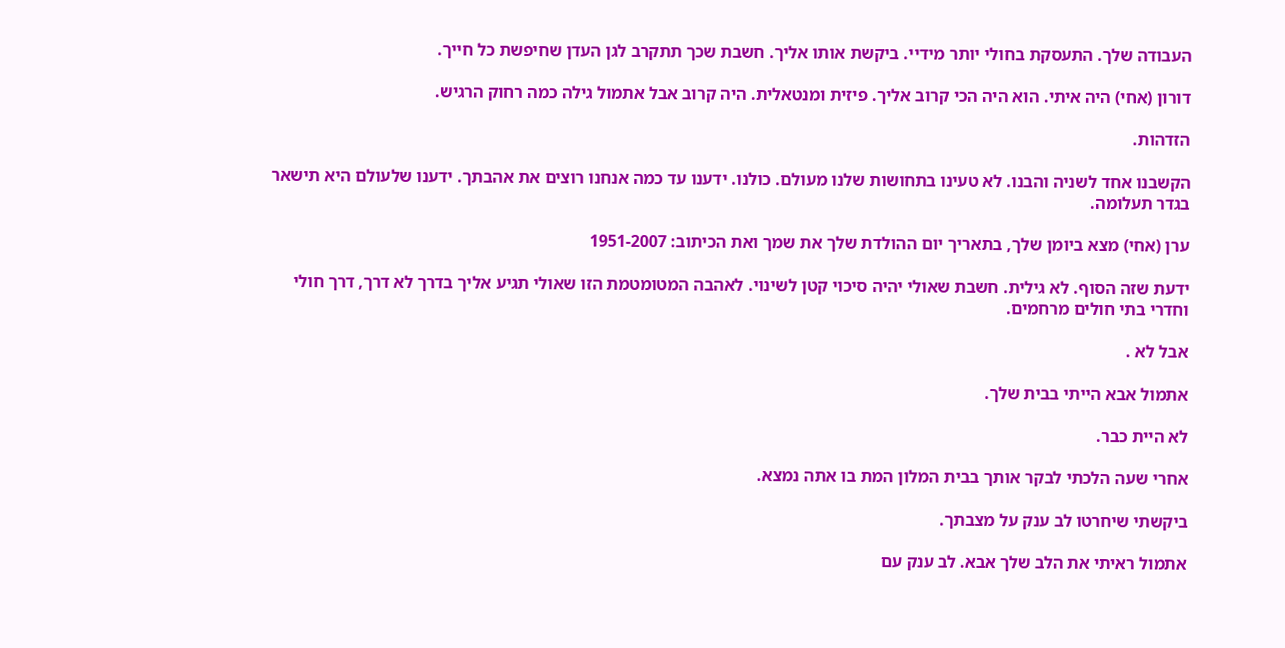העבודה שלך. התעסקת בחולי יותר מידיי. ביקשת אותו אליך. חשבת שכך תתקרב לגן העדן שחיפשת כל חייך.

דורון (אחי) היה איתי. הוא היה הכי קרוב אליך. פיזית ומנטאלית. היה קרוב אבל אתמול גילה כמה רחוק הרגיש.

הזדהות.

הקשבנו אחד לשניה והבנו. לא טעינו בתחושות שלנו מעולם. כולנו. ידענו עד כמה אנחנו רוצים את אהבתך. ידענו שלעולם היא תישאר בגדר תעלומה.

ערן (אחי) מצא ביומן שלך, בתאריך יום ההולדת שלך את שמך ואת הכיתוב: 1951-2007

ידעת שזה הסוף. לא גילית. חשבת שאולי יהיה סיכוי קטן לשינוי. לאהבה המטומטמת הזו שאולי תגיע אליך בדרך לא דרך, דרך חולי וחדרי בתי חולים מרחמים.

אבל לא .

אתמול אבא הייתי בבית שלך.

לא היית כבר.

אחרי שעה הלכתי לבקר אותך בבית המלון המת בו אתה נמצא.

ביקשתי שיחרטו לב ענק על מצבתך.

אתמול ראיתי את הלב שלך אבא. לב ענק עם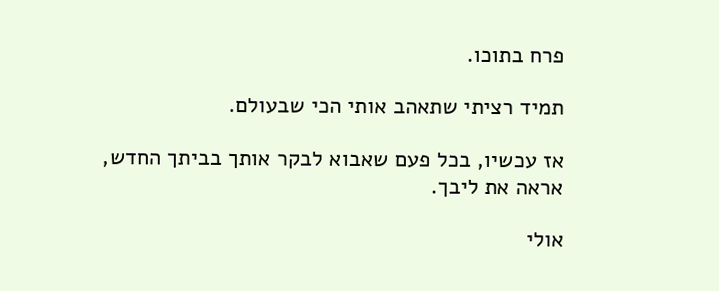פרח בתוכו.

תמיד רציתי שתאהב אותי הכי שבעולם.

אז עכשיו, בכל פעם שאבוא לבקר אותך בביתך החדש, אראה את ליבך.

אולי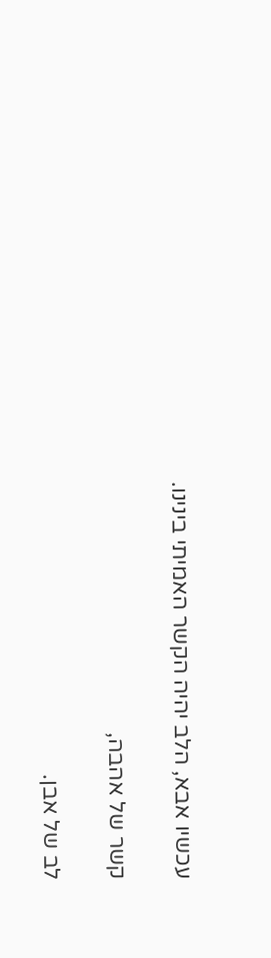עכשיו אבא, הלב יהיה הקשר האמיתי בינינו.

קשר של אהבה,

לב של אבן.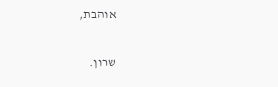אוהבת,

שרון.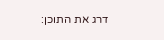דרג את התוכן: